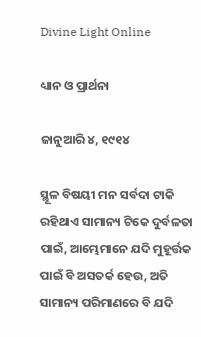Divine Light Online

ଧ୍ୟାନ ଓ ପ୍ରାର୍ଥନା

ଜାନୁଆରି ୪, ୧୯୧୪

ସ୍ଥୂଳ ବିଷୟୀ ମନ ସର୍ବଦା ଟାକି ରହିଥାଏ ସାମାନ୍ୟ ଟିକେ ଦୁର୍ବଳତା ପାଇଁ, ଆମ୍ଭେମାନେ ଯଦି ମୁହୂର୍ତ୍ତକ ପାଇଁ ବି ଅସତର୍କ ହେଉ, ଅତି ସାମାନ୍ୟ ପରିମାଣରେ ବି ଯଦି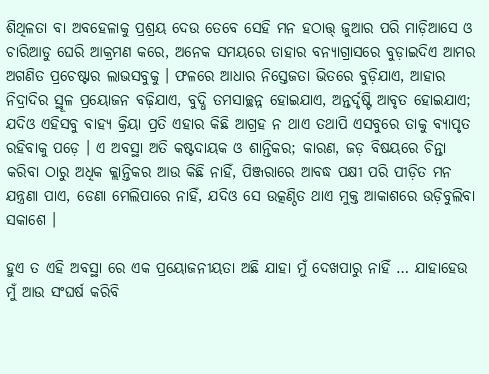ଶିଥିଳତା ବା ଅବହେଳାକୁ ପ୍ରଶ୍ରୟ ଦେଉ ତେବେ ସେହି ମନ ହଠାତ୍ତ୍ ଜୁଆର ପରି ମାଡ଼ିଆସେ ଓ ଚାରିଆଡୁ ଘେରି ଆକ୍ରମଣ କରେ, ଅନେକ ସମୟରେ ତାହାର ବନ୍ୟାଗ୍ରାସରେ ବୁଡ଼ାଇଦିଏ ଆମର ଅଗଣିତ ପ୍ରଚେଷ୍ଟାର ଲାଭସବୁକୁ । ଫଳରେ ଆଧାର ନିସ୍ତେଜତା ଭିତରେ ବୁଡ଼ିଯାଏ, ଆହାର ନିଦ୍ରାଦିର ସ୍ଥୂଳ ପ୍ରୟୋଜନ ବଢ଼ିଯାଏ, ବୁଦ୍ଧି ତମସାଚ୍ଛନ୍ନ ହୋଇଯାଏ, ଅନ୍ତର୍ଦୃଷ୍ଟି ଆବୃତ ହୋଇଯାଏ; ଯଦିଓ ଏହିସବୁ ବାହ୍ୟ କ୍ରିୟା ପ୍ରତି ଏହାର କିଛି ଆଗ୍ରହ ନ ଥାଏ ତଥାପି ଏସବୁରେ ତାକୁ ବ୍ୟାପୃତ ରହିବାକୁ ପଡ଼େ । ଏ ଅବସ୍ଥା ଅତି କଷ୍ଟଦାୟକ ଓ ଶାନ୍ତିକର; କାରଣ, ଜଡ଼ ବିଷୟରେ ଚିନ୍ତା କରିବା ଠାରୁ ଅଧିକ କ୍ଲାନ୍ତିକର ଆଉ କିଛି ନାହିଁ, ପିଞ୍ଜରାରେ ଆବଦ୍ଧ ପକ୍ଷୀ ପରି ପୀଡ଼ିତ ମନ ଯନ୍ତ୍ରଣା ପାଏ, ଡେଣା ମେଲିପାରେ ନାହିଁ, ଯଦିଓ ସେ ଉତ୍କଣ୍ଠିତ ଥାଏ ମୁକ୍ତ ଆକାଶରେ ଉଡ଼ିବୁଲିବା ସକାଶେ ।

ହୁଏ ତ ଏହି ଅବସ୍ଥା ରେ ଏକ ପ୍ରୟୋଜନୀୟତା ଅଛି ଯାହା ମୁଁ ଦେଖପାରୁ ନାହିଁ … ଯାହାହେଉ ମୁଁ ଆଉ ସଂଘର୍ଷ କରିବି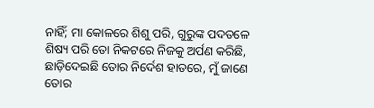ନାହିଁ; ମା କୋଳରେ ଶିଶୁ ପରି, ଗୁରୁଙ୍କ ପଦତଳେ ଶିଷ୍ୟ ପରି ତୋ ନିକଟରେ ନିଜକୁ ଅର୍ପଣ କରିଛି, ଛାଡ଼ିଦେଇଛି ତୋର ନିର୍ଦେଶ ହାତରେ, ମୁଁ ଜାଣେ ତୋର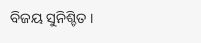ବିଜୟ ସୁନିଶ୍ଚିତ ।